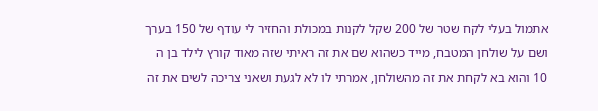אתמול בעלי לקח שטר של 200 שקל לקנות במכולת והחזיר לי עודף של 150 בערך ושם על שולחן המטבח, מייד כשהוא שם את זה ראיתי שזה מאוד קורץ לילד בן ה 10 והוא בא לקחת את זה מהשולחן, אמרתי לו לא לגעת ושאני צריכה לשים את זה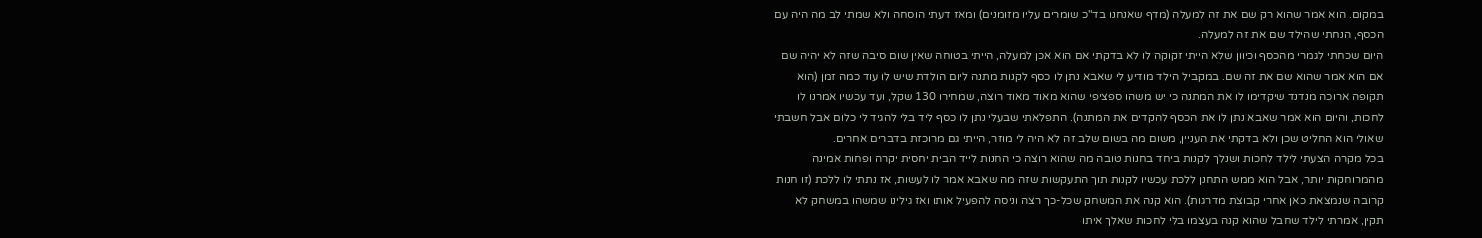במקום. הוא אמר שהוא רק שם את זה למעלה (מדף שאנחנו בד"כ שומרים עליו מזומנים) ומאז דעתי הוסחה ולא שמתי לב מה היה עם הכסף, הנחתי שהילד שם את זה למעלה.
היום שכחתי לגמרי מהכסף וכיוון שלא הייתי זקוקה לו לא בדקתי אם הוא אכן למעלה, הייתי בטוחה שאין שום סיבה שזה לא יהיה שם אם הוא אמר שהוא שם את זה שם. במקביל הילד מודיע לי שאבא נתן לו כסף לקנות מתנה ליום הולדת שיש לו עוד כמה זמן (הוא תקופה ארוכה מנדנד שיקדימו לו את המתנה כי יש משהו ספציפי שהוא מאוד מאוד רוצה, שמחירו 130 שקל, ועד עכשיו אמרנו לו לחכות, והיום הוא אמר שאבא נתן לו את הכסף להקדים את המתנה). התפלאתי שבעלי נתן לו כסף ליד בלי להגיד לי כלום אבל חשבתי שאולי הוא החליט שכן ולא בדקתי את העניין, משום מה בשום שלב זה לא היה לי מוזר, הייתי גם מרוכזת בדברים אחרים.
בכל מקרה הצעתי לילד לחכות ושנלך לקנות ביחד בחנות טובה מה שהוא רוצה כי החנות לייד הבית יחסית יקרה ופחות אמינה מהמרוחקות יותר, אבל הוא ממש התחנן ללכת עכשיו לקנות תוך התעקשות שזה מה שאבא אמר לו לעשות, אז נתתי לו ללכת (זו חנות קרובה שנמצאת כאן אחרי קבוצת מדרגות). הוא קנה את המשחק שכל-כך רצה וניסה להפעיל אותו ואז גילינו שמשהו במשחק לא תקין, אמרתי לילד שחבל שהוא קנה בעצמו בלי לחכות שאלך איתו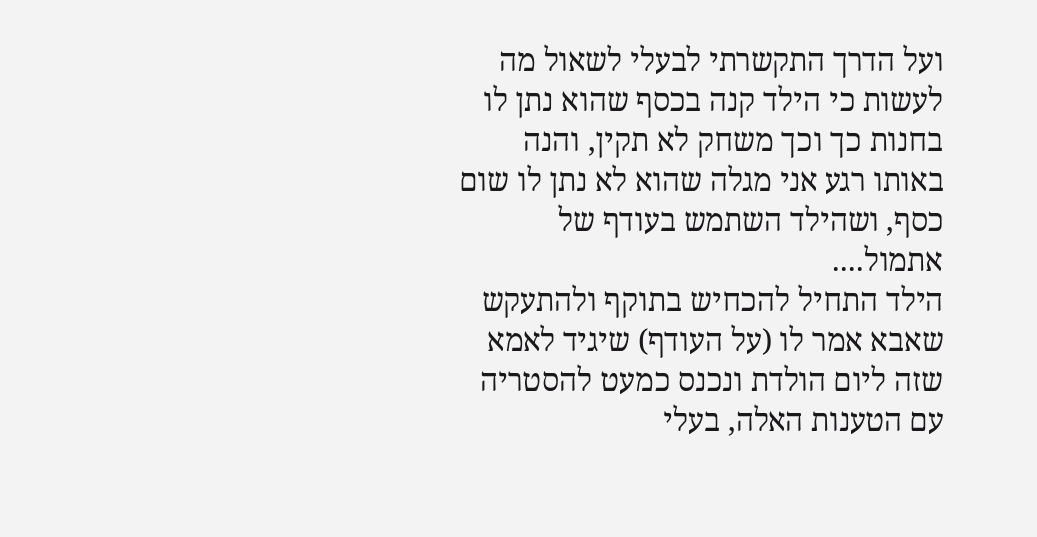ועל הדרך התקשרתי לבעלי לשאול מה לעשות כי הילד קנה בכסף שהוא נתן לו בחנות כך וכך משחק לא תקין, והנה באותו רגע אני מגלה שהוא לא נתן לו שום כסף, ושהילד השתמש בעודף של אתמול....
הילד התחיל להכחיש בתוקף ולהתעקש שאבא אמר לו (על העודף) שיגיד לאמא שזה ליום הולדת ונכנס כמעט להסטריה עם הטענות האלה, בעלי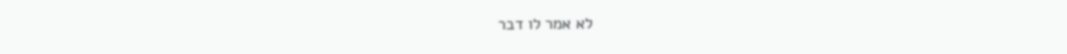לא אמר לו דבר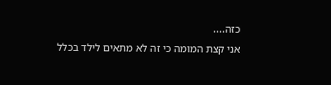כזה....
אני קצת המומה כי זה לא מתאים לילד בכלל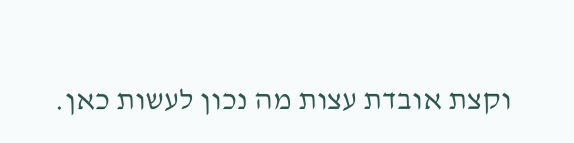וקצת אובדת עצות מה נכון לעשות כאן.